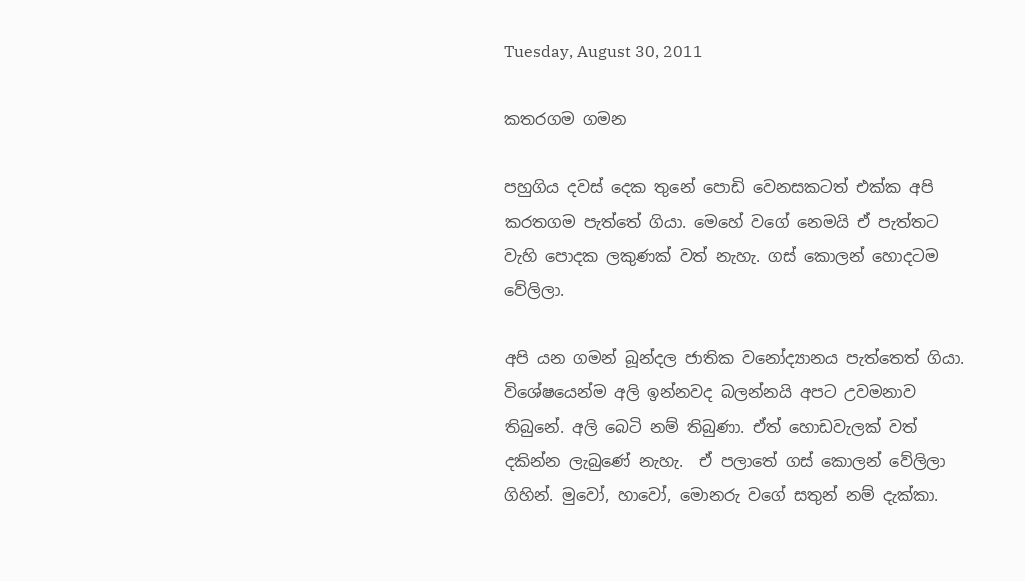Tuesday, August 30, 2011

කතරගම ගමන

පහුගිය දවස් දෙක තුනේ පොඩි වෙනසකටත් එක්ක අපි කරතගම පැත්තේ ගියා. මෙහේ වගේ නෙමයි ඒ පැත්තට වැහි පොදක ලකුණක් වත් නැහැ. ගස් කොලන් හොදටම වේලිලා.

අපි යන ගමන් බූන්දල ජාතික වනෝද්‍යානය පැත්තෙත් ගියා.  විශේෂයෙන්ම අලි ඉන්නවද බලන්නයි අපට උවමනාව තිබුනේ. අලි බෙටි නම් තිබුණා. ඒත් හොඩවැලක් වත් දකින්න ලැබුණේ නැහැ.  ඒ පලාතේ ගස් කොලන් වේලිලා ගිහින්. මුවෝ, හාවෝ, මොනරු වගේ සතුන් නම් දැක්කා.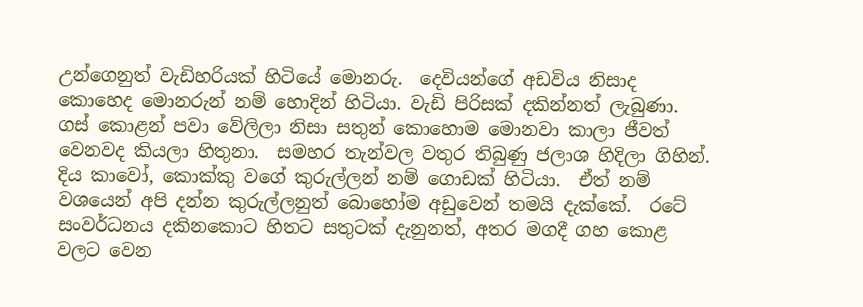උන්ගෙනුත් වැඩිහරියක් හිටියේ මොනරු.  දෙවියන්ගේ අඩවිය නිසාද කොහෙද මොනරුන් නම් හොදින් හිටියා. වැඩි පිරිසක් දකින්නත් ලැබුණා.  ගස් කොළන් පවා වේලිලා නිසා සතුන් කොහොම මොනවා කාලා ජීවත් වෙනවද කියලා හිතුනා.  සමහර තැන්වල වතුර තිබුණු ජලාශ හිදිලා ගිහින්.
දිය කාවෝ, කොක්කු වගේ කුරුල්ලන් නම් ගොඩක් හිටියා.  ඒත් නම් වශයෙන් අපි දන්න කුරුල්ලනුත් බොහෝම අඩුවෙන් තමයි දැක්කේ.  රටේ සංවර්ධනය දකිනකොට හිතට සතුටක් දැනුනත්, අතර මගදී ගහ කොළ වලට වෙන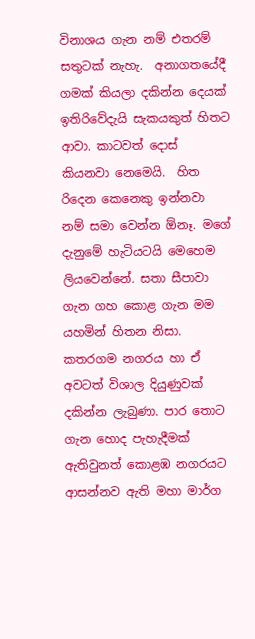විනාශය ගැන නම් එතරම් සතුටක් නැහැ.  අනාගතයේදී ගමක් කියලා දකින්න දෙයක් ඉතිරිවේදැයි සැකයකුත් හිතට ආවා. කාටවත් දොස් කියනවා නෙමෙයි.  හිත රිදෙන කෙනෙකු ඉන්නවා නම් සමා වෙන්න ඕනෑ. මගේ දැනුමේ හැටියටයි මෙහෙම ලියවෙන්නේ. සතා සීපාවා ගැන ගහ කොළ ගැන මම යහමින් හිතන නිසා.
කතරගම නගරය හා ඒ අවටත් විශාල දියුණුවක් දකින්න ලැබුණා. පාර තොට ගැන හොද පැහැදීමක් ඇතිවුනත් කොළඹ නගරයට ආසන්නව ඇති මහා මාර්ග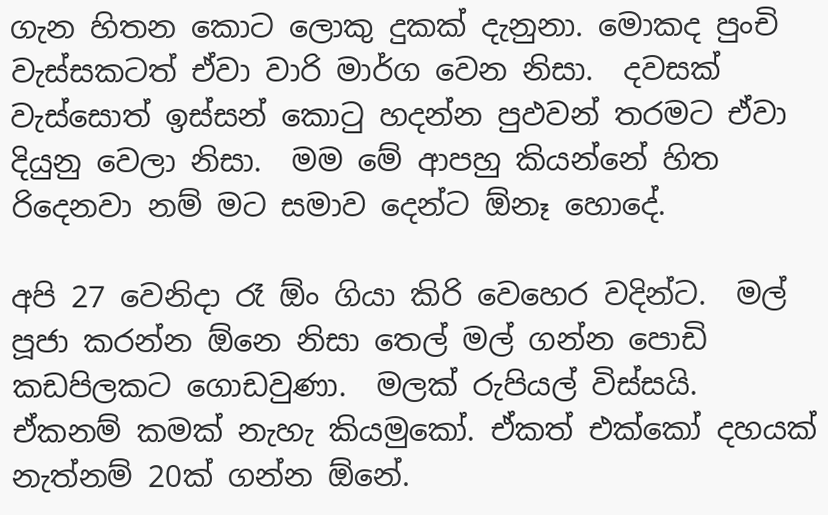ගැන හිතන කොට ලොකු දුකක් දැනුනා. මොකද පුංචි වැස්සකටත් ඒවා වාරි මාර්ග වෙන නිසා.  දවසක් වැස්සොත් ඉස්සන් කොටු හදන්න පුඵවන් තරමට ඒවා දියුනු වෙලා නිසා.  මම මේ ආපහු කියන්නේ හිත රිදෙනවා නම් මට සමාව දෙන්ට ඕනෑ හොදේ.

අපි 27 වෙනිදා රෑ ඕං ගියා කිරි වෙහෙර වදින්ට.  මල් පූජා කරන්න ඕනෙ නිසා තෙල් මල් ගන්න පොඩි කඩපිලකට ගොඩවුණා.  මලක් රුපියල් විස්සයි.  ඒකනම් කමක් නැහැ කියමුකෝ. ඒකත් එක්කෝ දහයක් නැත්නම් 20ක් ගන්න ඕනේ.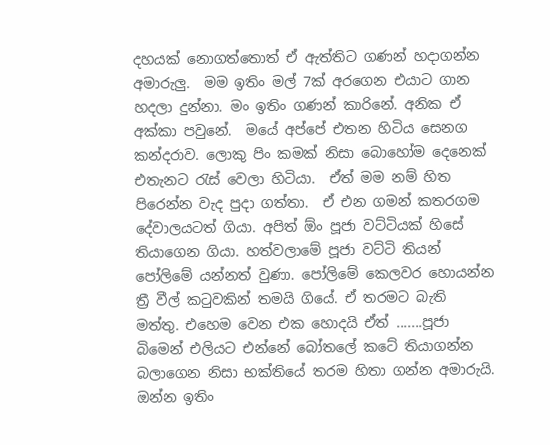දහයක් නොගත්තොත් ඒ ඇත්තිට ගණන් හදාගන්න අමාරුලු.  මම ඉතිං මල් 7ක් අරගෙන එයාට ගාන හදලා දුන්නා. මං ඉතිං ගණන් කාරිනේ. අනික ඒ අක්කා පවුනේ.  මයේ අප්පේ එතන හිටිය සෙනග කන්දරාව. ලොකු පිං කමක් නිසා බොහෝම දෙනෙක් එතැනට රැස් වෙලා හිටියා.  ඒත් මම නම් හිත පිරෙන්න වැද පුදා ගත්තා.  ඒ එන ගමන් කතරගම දේවාලයටත් ගියා. අපිත් ඕං පූජා වට්ටියක් හිසේ තියාගෙන ගියා. හත්වලාමේ පූජා වට්ටි තියන් පෝලිමේ යන්නත් වුණා. පෝලිමේ කෙලවර හොයන්න ත්‍රී වීල් කටුවකින් තමයි ගියේ. ඒ තරමට බැති මත්තු. එහෙම වෙන එක හොදයි ඒත් .......පූජා බිමෙන් එලියට එන්නේ බෝතලේ කටේ තියාගන්න බලාගෙන නිසා භක්තියේ තරම හිතා ගන්න අමාරුයි. ඔන්න ඉතිං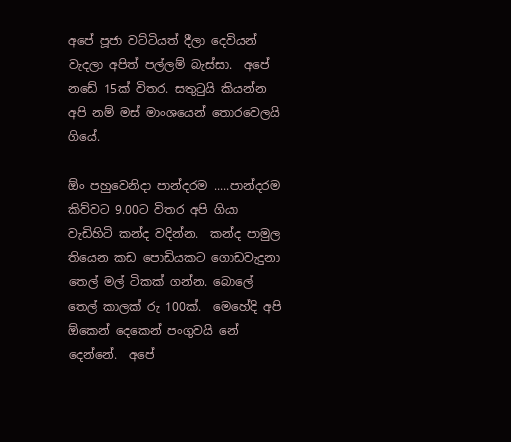අපේ පූජා වට්ටියත් දීලා දෙවියන් වැදලා අපිත් පල්ලම් බැස්සා.  අපේ නඩේ 15ක් විතර. සතුටුයි කියන්න අපි නම් මස් මාංශයෙන් තොරවෙලයි ගියේ.

ඕං පහුවෙනිදා පාන්දරම .....පාන්දරම කිව්වට 9.00ට විතර අපි ගියා වැඩිහිටි කන්ද වදින්න.  කන්ද පාමුල තියෙන කඩ පොඩියකට ගොඩවැදුනා තෙල් මල් ටිකක් ගන්න. බොලේ තෙල් කාලක් රු 100ක්.  මෙහේදි අපි ඕකෙන් දෙකෙන් පංගුවයි නේ දෙන්නේ.  අපේ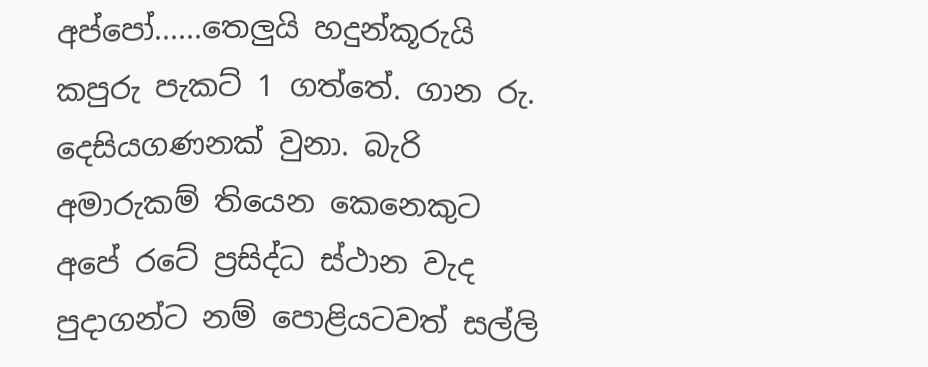අප්පෝ......තෙලුයි හදුන්කූරුයි කපුරු පැකට් 1 ගත්තේ. ගාන රු. දෙසියගණනක් වුනා. බැරි අමාරුකම් තියෙන කෙනෙකුට අපේ රටේ ප්‍රසිද්ධ ස්ථාන වැද පුදාගන්ට නම් පොළියටවත් සල්ලි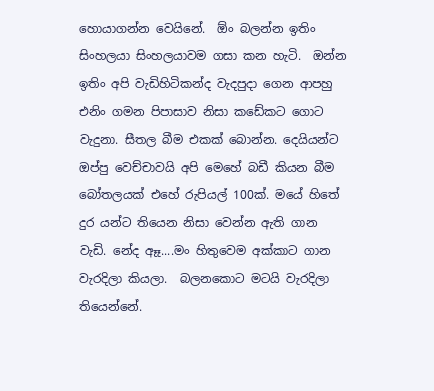හොයාගන්න වෙයිනේ.  ඕං බලන්න ඉතිං සිංහලයා සිංහලයාවම ගසා කන හැටි.  ඔන්න ඉතිං අපි වැඩිහිටිකන්ද වැදපුදා ගෙන ආපහු එනිං ගමන පිපාසාව නිසා කඩේකට ගොට වැදුනා. සීතල බීම එකක් බොන්න. දෙයියන්ට ඔප්පු වෙච්චාවයි අපි මෙහේ බඩී කියන බීම බෝතලයක් එහේ රුපියල් 100ක්. මයේ හිතේ දුර යන්ට තියෙන නිසා වෙන්න ඇති ගාන වැඩි. නේද ඈෑ....මං හිතුවෙම අක්කාට ගාන වැරදිලා කියලා.  බලනකොට මටයි වැරදිලා තියෙන්නේ.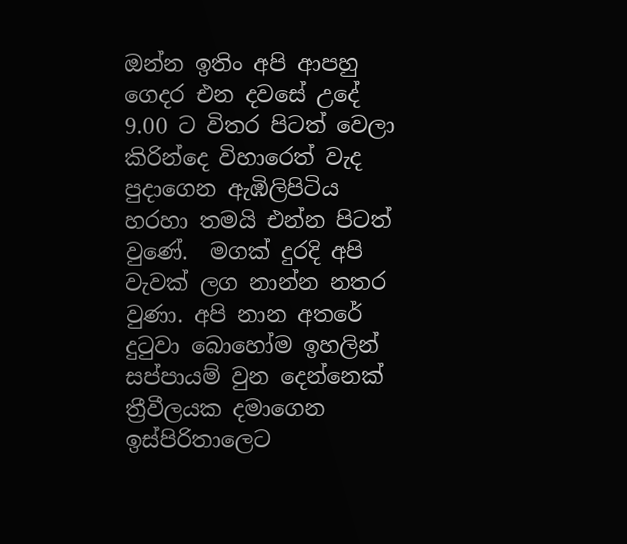ඔන්න ඉතිං අපි ආපහු ගෙදර එන දවසේ උදේ 9.00 ට විතර පිටත් වෙලා කිරින්දෙ විහාරෙත් වැද පුදාගෙන ඇඹිලිපිටිය හරහා තමයි එන්න පිටත් වුණේ.  මගක් දුරදි අපි වැවක් ලග නාන්න නතර වුණා. අපි නාන අතරේ දුටුවා බොහෝම ඉහලින් සප්පායම් වුන දෙන්නෙක් ත්‍රීවීලයක දමාගෙන ඉස්පිරිතාලෙට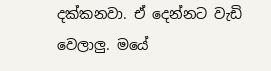දක්කනවා. ඒ දෙන්නට වැඩි වෙලාලු. මයේ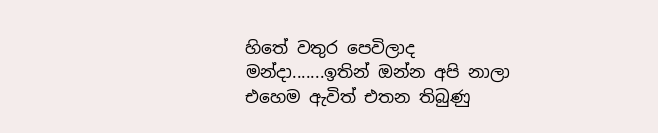හිතේ වතුර පෙවිලාද මන්දා.......ඉතින් ඔන්න අපි නාලා එහෙම ඇවිත් එතන තිබුණු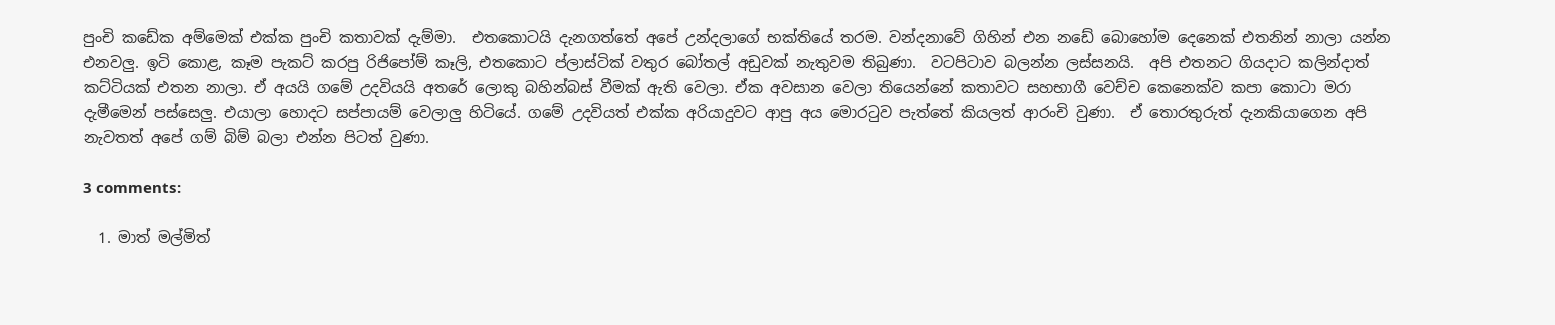පුංචි කඩේක අම්මෙක් එක්ක පුංචි කතාවක් දැම්මා.  එතකොටයි දැනගත්තේ අපේ උන්දලාගේ භක්තියේ තරම. වන්දනාවේ ගිහින් එන නඩේ බොහෝම දෙනෙක් එතනින් නාලා යන්න එනවලු. ඉටි කොළ, කෑම පැකට් කරපු රිජිපෝම් කෑලි, එතකොට ප්ලාස්ටික් වතුර බෝතල් අඩුවක් නැතුවම තිබුණා.  වටපිටාව බලන්න ලස්සනයි.  අපි එතනට ගියදාට කලින්දාත් කට්ටියක් එතන නාලා. ඒ අයයි ගමේ උදවියයි අතරේ ලොකු බහින්බස් වීමක් ඇති වෙලා. ඒක අවසාන වෙලා තියෙන්නේ කතාවට සහභාගී වෙච්ච කෙනෙක්ව කපා කොටා මරා දැමීමෙන් පස්සෙලු. එයාලා හොදට සප්පායම් වෙලාලු හිටියේ. ගමේ උදවියත් එක්ක අරියාදුවට ආපු අය මොරටුව පැත්තේ කියලත් ආරංචි වුණා.  ඒ තොරතුරුත් දැනකියාගෙන අපි නැවතත් අපේ ගම් බිම් බලා එන්න පිටත් වුණා.

3 comments:

  1. මාත් මල්මිත්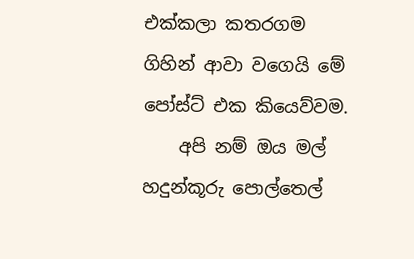එක්කලා කතරගම ගිහින් ආවා වගෙයි මේ පෝස්ට් එක කියෙව්වම.
    අපි නම් ඔය මල් හදුන්කූරු පොල්තෙල්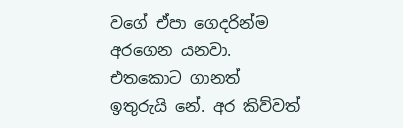වගේ ඒපා ගෙදරින්ම අරගෙන යනවා. එතකොට ගානත් ඉතුරුයි නේ. අර කිව්වත්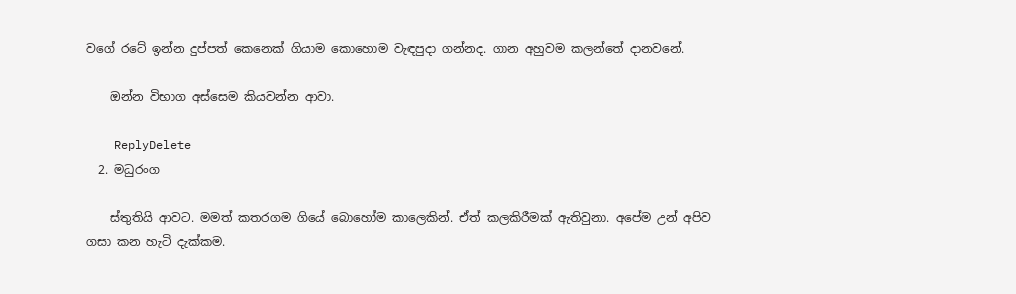වගේ රටේ ඉන්න දුප්පත් කෙනෙක් ගියාම කොහොම වැඳපුදා ගන්නද. ගාන අහුවම කලන්තේ දානවනේ.

    ඔන්න විභාග අස්සෙම කියවන්න ආවා.

    ReplyDelete
  2. මධුරංග

    ස්තුතියි ආවට. මමත් කතරගම ගියේ බොහෝම කාලෙකින්. ඒත් කලකිරීමක් ඇතිවුනා. අපේම උන් අපිව ගසා කන හැටි දැක්කම.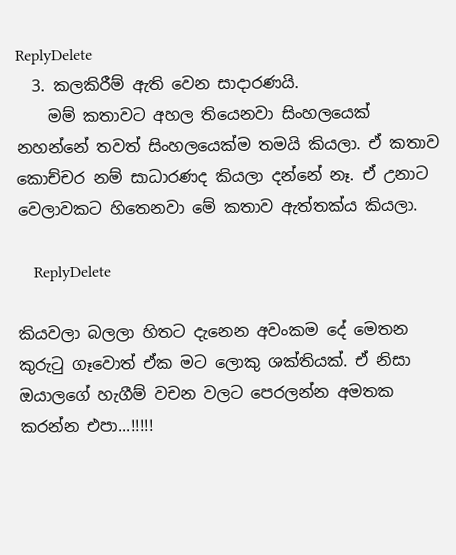ReplyDelete
  3. කලකිරීම් ඇති වෙන සාදාරණයි.
    මම් කතාවට අහල තියෙනවා සිංහලයෙක් නහන්නේ තවත් සිංහලයෙක්ම තමයි කියලා. ඒ කතාව කොච්චර නම් සාධාරණද කියලා දන්නේ නෑ. ඒ උනාට වෙලාවකට හිතෙනවා මේ කතාව ඇත්තක්ය කියලා.

    ReplyDelete

කියවලා බලලා හිතට දැනෙන අවංකම දේ මෙතන කුරුටු ගෑවොත් ඒක මට ලොකු ශක්තියක්. ඒ නිසා ඔයාලගේ හැගීම් වචන වලට පෙරලන්න අමතක කරන්න එපා...!!!!!